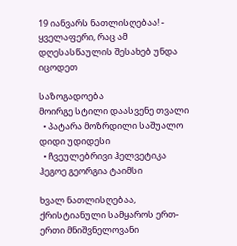19 იანვარს ნათლისღებაა! - ყველაფერი, რაც ამ დღესასწაულის შესახებ უნდა იცოდეთ

საზოგადოება
მოირგე სტილი დაასვენე თვალი
  • პატარა მოზრდილი საშუალო დიდი უდიდესი
  • ჩვეულებრივი ჰელვეტიკა ჰეგოე გეორგია ტაიმსი

ხვალ ნათლისღებაა, ქრისტიანული სამყაროს ერთ-ერთი მნიშვნელოვანი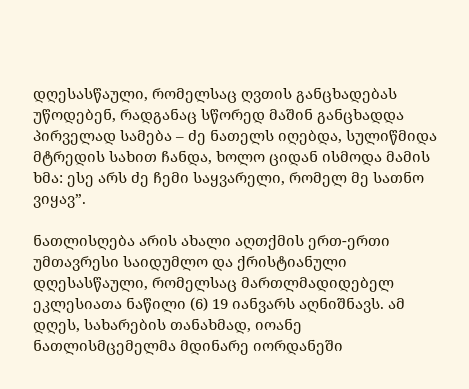დღესასწაული, რომელსაც ღვთის განცხადებას უწოდებენ, რადგანაც სწორედ მაშინ განცხადდა პირველად სამება – ძე ნათელს იღებდა, სულიწმიდა მტრედის სახით ჩანდა, ხოლო ციდან ისმოდა მამის ხმა: ესე არს ძე ჩემი საყვარელი, რომელ მე სათნო ვიყავ”.

ნათლისღება არის ახალი აღთქმის ერთ-ერთი უმთავრესი საიდუმლო და ქრისტიანული დღესასწაული, რომელსაც მართლმადიდებელ ეკლესიათა ნაწილი (6) 19 იანვარს აღნიშნავს. ამ დღეს, სახარების თანახმად, იოანე ნათლისმცემელმა მდინარე იორდანეში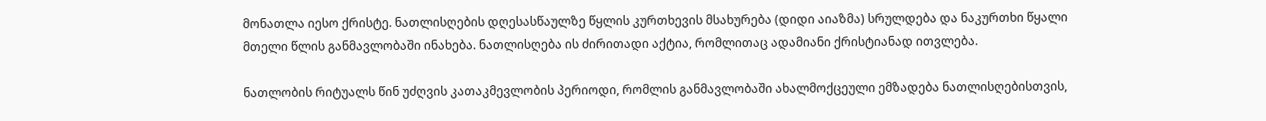მონათლა იესო ქრისტე. ნათლისღების დღესასწაულზე წყლის კურთხევის მსახურება (დიდი აიაზმა) სრულდება და ნაკურთხი წყალი მთელი წლის განმავლობაში ინახება. ნათლისღება ის ძირითადი აქტია, რომლითაც ადამიანი ქრისტიანად ითვლება.

ნათლობის რიტუალს წინ უძღვის კათაკმევლობის პერიოდი, რომლის განმავლობაში ახალმოქცეული ემზადება ნათლისღებისთვის,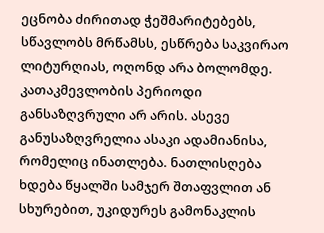ეცნობა ძირითად ჭეშმარიტებებს, სწავლობს მრწამსს, ესწრება საკვირაო ლიტურღიას, ოღონდ არა ბოლომდე. კათაკმევლობის პერიოდი განსაზღვრული არ არის. ასევე განუსაზღვრელია ასაკი ადამიანისა, რომელიც ინათლება. ნათლისღება ხდება წყალში სამჯერ შთაფვლით ან სხურებით, უკიდურეს გამონაკლის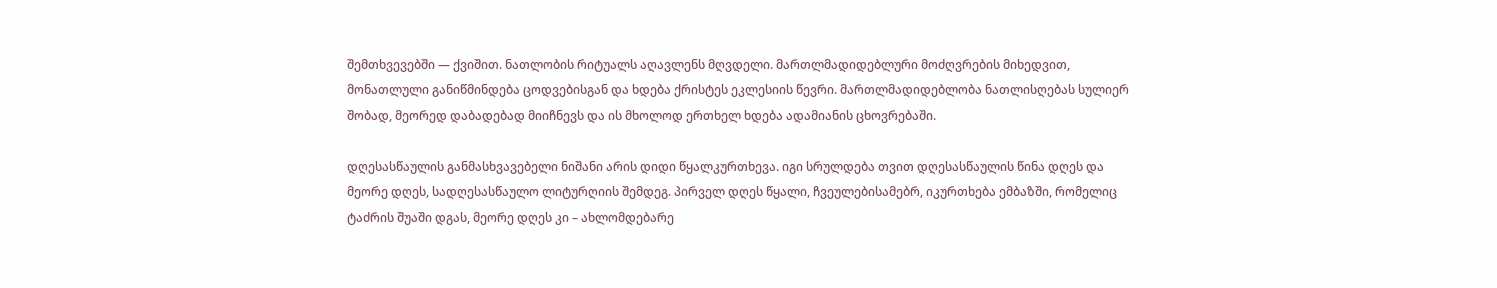შემთხვევებში — ქვიშით. ნათლობის რიტუალს აღავლენს მღვდელი. მართლმადიდებლური მოძღვრების მიხედვით, მონათლული განიწმინდება ცოდვებისგან და ხდება ქრისტეს ეკლესიის წევრი. მართლმადიდებლობა ნათლისღებას სულიერ შობად, მეორედ დაბადებად მიიჩნევს და ის მხოლოდ ერთხელ ხდება ადამიანის ცხოვრებაში.

დღესასწაულის განმასხვავებელი ნიშანი არის დიდი წყალკურთხევა. იგი სრულდება თვით დღესასწაულის წინა დღეს და მეორე დღეს, სადღესასწაულო ლიტურღიის შემდეგ. პირველ დღეს წყალი, ჩვეულებისამებრ, იკურთხება ემბაზში, რომელიც ტაძრის შუაში დგას, მეორე დღეს კი – ახლომდებარე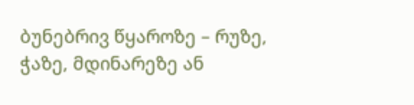ბუნებრივ წყაროზე – რუზე, ჭაზე, მდინარეზე ან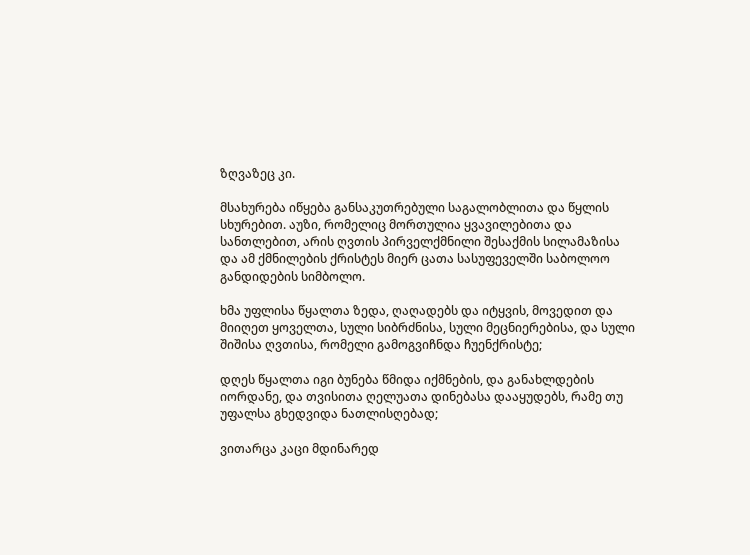ზღვაზეც კი.

მსახურება იწყება განსაკუთრებული საგალობლითა და წყლის სხურებით. აუზი, რომელიც მორთულია ყვავილებითა და სანთლებით, არის ღვთის პირველქმნილი შესაქმის სილამაზისა და ამ ქმნილების ქრისტეს მიერ ცათა სასუფეველში საბოლოო განდიდების სიმბოლო.

ხმა უფლისა წყალთა ზედა, ღაღადებს და იტყვის, მოვედით და მიიღეთ ყოველთა, სული სიბრძნისა, სული მეცნიერებისა, და სული შიშისა ღვთისა, რომელი გამოგვიჩნდა ჩუენქრისტე;

დღეს წყალთა იგი ბუნება წმიდა იქმნების, და განახლდების იორდანე, და თვისითა ღელუათა დინებასა დააყუდებს, რამე თუ უფალსა გხედვიდა ნათლისღებად;

ვითარცა კაცი მდინარედ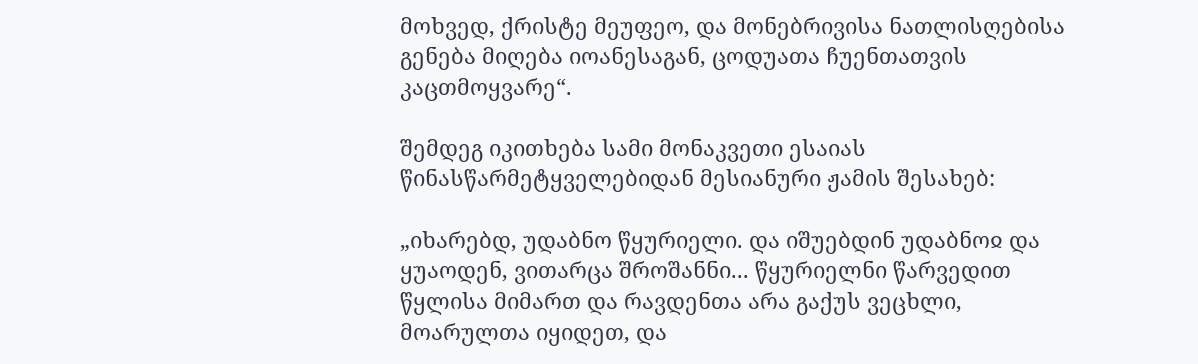მოხვედ, ქრისტე მეუფეო, და მონებრივისა ნათლისღებისა გენება მიღება იოანესაგან, ცოდუათა ჩუენთათვის კაცთმოყვარე“.

შემდეგ იკითხება სამი მონაკვეთი ესაიას წინასწარმეტყველებიდან მესიანური ჟამის შესახებ:

„იხარებდ, უდაბნო წყურიელი. და იშუებდინ უდაბნოჲ და ყუაოდენ, ვითარცა შროშანნი... წყურიელნი წარვედით წყლისა მიმართ და რავდენთა არა გაქუს ვეცხლი, მოარულთა იყიდეთ, და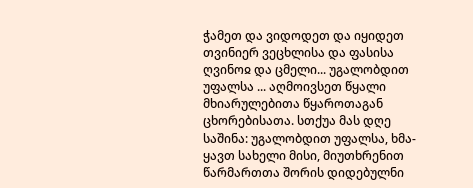ჭამეთ და ვიდოდეთ და იყიდეთ თვინიერ ვეცხლისა და ფასისა ღვინოჲ და ცმელი... უგალობდით უფალსა ... აღმოივსეთ წყალი მხიარულებითა წყაროთაგან ცხორებისათა. სთქუა მას დღე საშინა: უგალობდით უფალსა, ხმა-ყავთ სახელი მისი, მიუთხრენით წარმართთა შორის დიდებულნი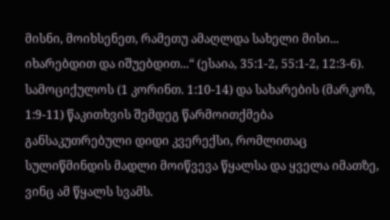მისნი, მოიხსენეთ, რამეთუ ამაღლდა სახელი მისი... იხარებდით და იშუებდით...“ (ესაია, 35:1-2, 55:1-2, 12:3-6). სამოციქულოს (1 კორინთ. 1:10-14) და სახარების (მარკოზ, 1:9-11) წაკითხვის შემდეგ წარმოითქმება განსაკუთრებული დიდი კვერექსი, რომლითაც სულიწმინდის მადლი მოიწვევა წყალსა და ყველა იმათზე, ვინც ამ წყალს სვამს.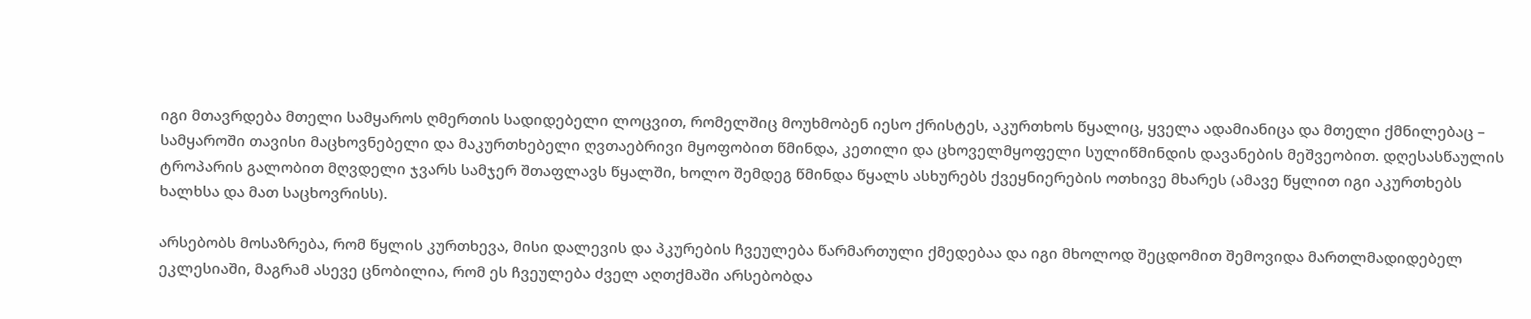იგი მთავრდება მთელი სამყაროს ღმერთის სადიდებელი ლოცვით, რომელშიც მოუხმობენ იესო ქრისტეს, აკურთხოს წყალიც, ყველა ადამიანიცა და მთელი ქმნილებაც – სამყაროში თავისი მაცხოვნებელი და მაკურთხებელი ღვთაებრივი მყოფობით წმინდა, კეთილი და ცხოველმყოფელი სულიწმინდის დავანების მეშვეობით. დღესასწაულის ტროპარის გალობით მღვდელი ჯვარს სამჯერ შთაფლავს წყალში, ხოლო შემდეგ წმინდა წყალს ასხურებს ქვეყნიერების ოთხივე მხარეს (ამავე წყლით იგი აკურთხებს ხალხსა და მათ საცხოვრისს).

არსებობს მოსაზრება, რომ წყლის კურთხევა, მისი დალევის და პკურების ჩვეულება წარმართული ქმედებაა და იგი მხოლოდ შეცდომით შემოვიდა მართლმადიდებელ ეკლესიაში, მაგრამ ასევე ცნობილია, რომ ეს ჩვეულება ძველ აღთქმაში არსებობდა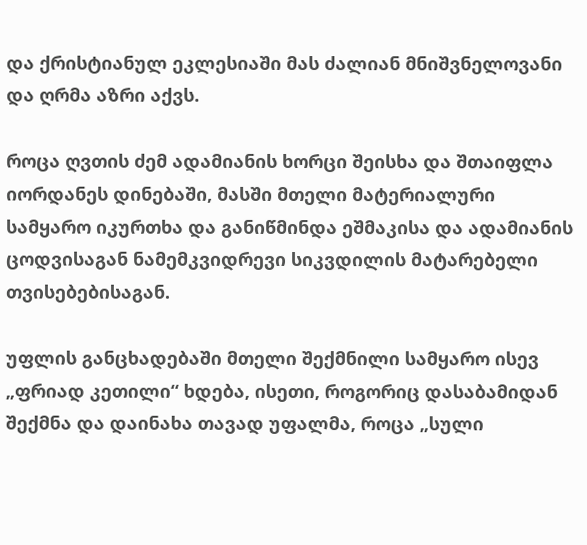და ქრისტიანულ ეკლესიაში მას ძალიან მნიშვნელოვანი და ღრმა აზრი აქვს.

როცა ღვთის ძემ ადამიანის ხორცი შეისხა და შთაიფლა იორდანეს დინებაში, მასში მთელი მატერიალური სამყარო იკურთხა და განიწმინდა ეშმაკისა და ადამიანის ცოდვისაგან ნამემკვიდრევი სიკვდილის მატარებელი თვისებებისაგან.

უფლის განცხადებაში მთელი შექმნილი სამყარო ისევ „ფრიად კეთილი“ ხდება, ისეთი, როგორიც დასაბამიდან შექმნა და დაინახა თავად უფალმა, როცა „სული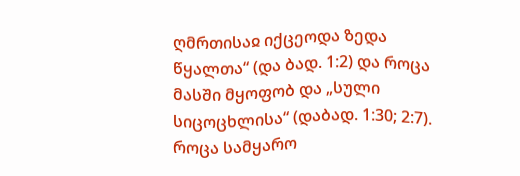ღმრთისაჲ იქცეოდა ზედა წყალთა“ (და ბად. 1:2) და როცა მასში მყოფობ და „სული სიცოცხლისა“ (დაბად. 1:30; 2:7). როცა სამყარო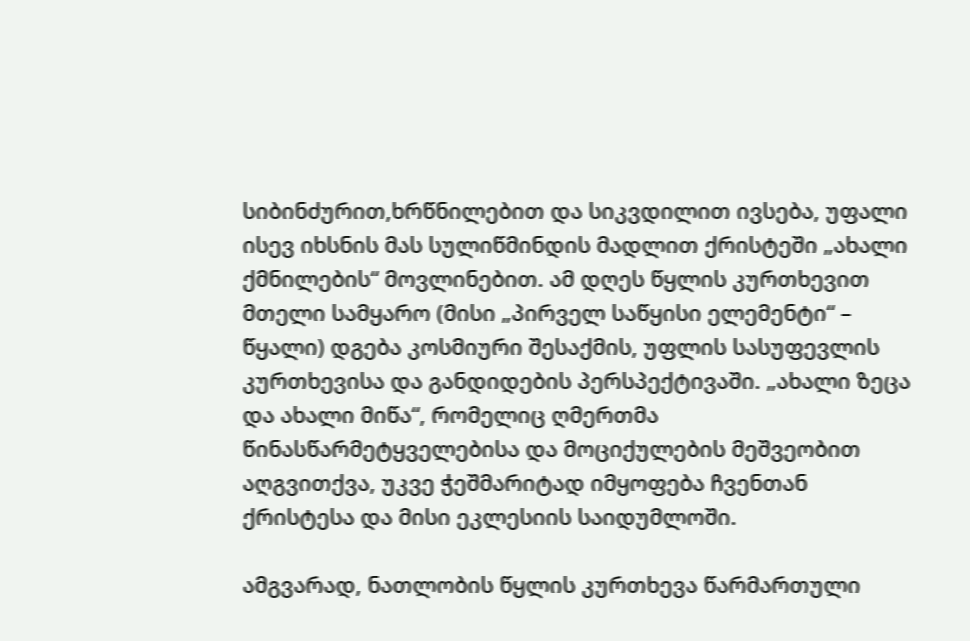სიბინძურით,ხრწნილებით და სიკვდილით ივსება, უფალი ისევ იხსნის მას სულიწმინდის მადლით ქრისტეში „ახალი ქმნილების“ მოვლინებით. ამ დღეს წყლის კურთხევით მთელი სამყარო (მისი „პირველ საწყისი ელემენტი“ – წყალი) დგება კოსმიური შესაქმის, უფლის სასუფევლის კურთხევისა და განდიდების პერსპექტივაში. „ახალი ზეცა და ახალი მიწა“, რომელიც ღმერთმა წინასწარმეტყველებისა და მოციქულების მეშვეობით აღგვითქვა, უკვე ჭეშმარიტად იმყოფება ჩვენთან ქრისტესა და მისი ეკლესიის საიდუმლოში.

ამგვარად, ნათლობის წყლის კურთხევა წარმართული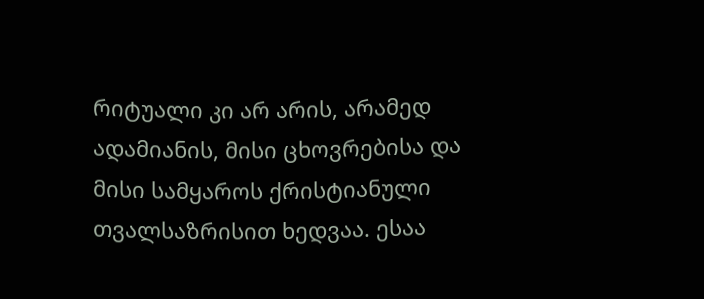რიტუალი კი არ არის, არამედ ადამიანის, მისი ცხოვრებისა და მისი სამყაროს ქრისტიანული თვალსაზრისით ხედვაა. ესაა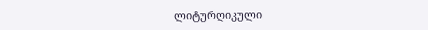ლიტურღიკული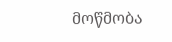მოწმობა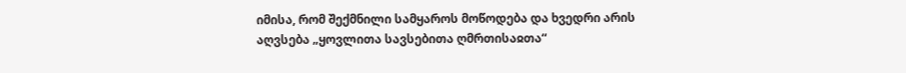იმისა, რომ შექმნილი სამყაროს მოწოდება და ხვედრი არის აღვსება „ყოვლითა სავსებითა ღმრთისაჲთა“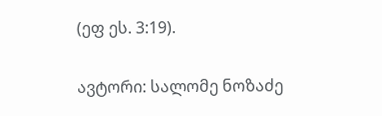(ეფ ეს. 3:19).

ავტორი: სალომე ნოზაძე